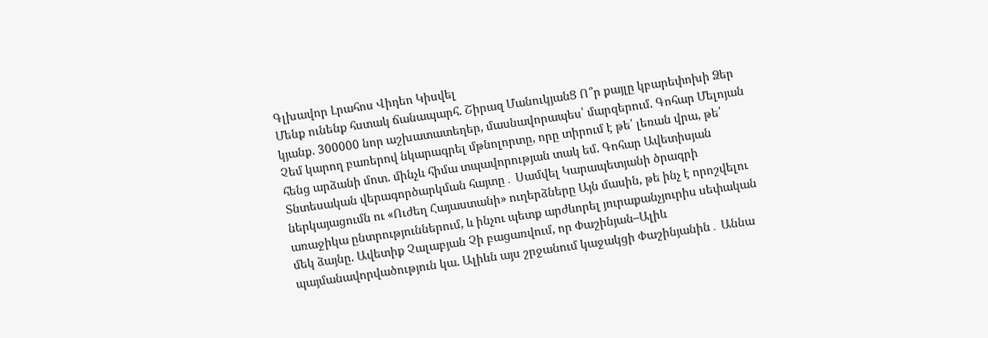Գլխավոր Լրահոս Վիդեո Կիսվել
Մենք ունենք հստակ ճանապարհ. Շիրազ ՄանուկյանՑ Ո՞ր քայլը կբարեփոխի Ձեր կյանք. 300000 նոր աշխատատեղեր, մասնավորապես՝ մարզերում. Գոհար Մելոյան Չեմ կարող բառերով նկարագրել մթնոլորտը, որը տիրում է թե՛ լեռան վրա, թե՛ հենց արձանի մոտ. մինչև հիմա տպավորության տակ եմ. Գոհար Ավետիսյան Տնտեսական վերագործարկման հայտը․ Սամվել Կարապետյանի ծրագրի ներկայացումն ու «Ուժեղ Հայաստանի» ուղերձները Այն մասին, թե ինչ է որոշվելու առաջիկա ընտրություններում, և ինչու պետք արժևորել յուրաքանչյուրիս սեփական մեկ ձայնը. Ավետիք Չալաբյան Չի բացառվում, որ Փաշինյան–Ալիև պայմանավորվածություն կա. Ալիևն այս շրջանում կաջակցի Փաշինյանին․ Աննա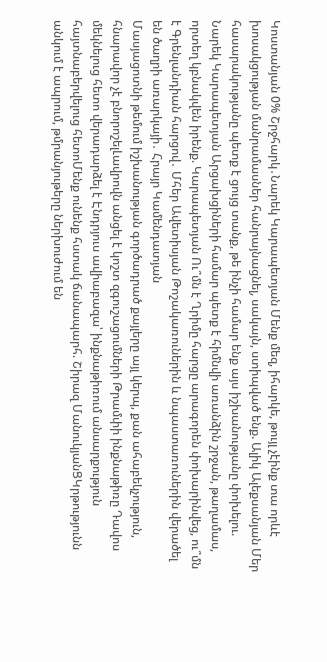Կոստանյան 0% Շրջհարկ․Նարեկ Կարապետյան Մենք մեզ, իհարկե, թույլ չէինք տա որևէ խոսակցության մանրամասներ հանրայնացնել, սակայն, ստիպված ենք. Ալիկ Ալեքսանյան Մեր հասարակությանը պետք է ցույց տանք, թե ինչի համար ենք այս իշխանությանը փոխելու. Նարեկ Կարապետյան Արցախցիների համար պետք է հիմնվի առանձին շրջան, թաղամաս, որտեղ կբնակվեն իրենք. Կարապետյան Ու՞մն է Ղրիմը հարցը արագորեն փոխարինվեց, ու՞մն է Գրենլանդիան հարցով․ Մհեր Ավետիսյան Թոշակառուներին և նպաստառուներին վերածել են ծաղրի առարկայի․ Հրայր Կամենդատյան
Մասյացոտնի թեմում իշխանության գործադրած քայլերը այլ կերպ, քան ահաբեկչություն, հնարավոր չէ բնորոշելԼավրովն անցել է կոշտ զգուշացումների Թրամփի ինքնաթիռը Դավոս մեկնելուց հետո վերադարձել է Էնդրյուս ավիաբազա՝ ինքնաթիռում անսարքություն հայտնաբերվելուց հետոՄենք ունենք հստակ ճանապարհ. Շիրազ ՄանուկյանՑԿրթությունն անկում է ապրում, թմրանյութերը ներխուժում են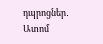դպրոցներ․ Ատոմ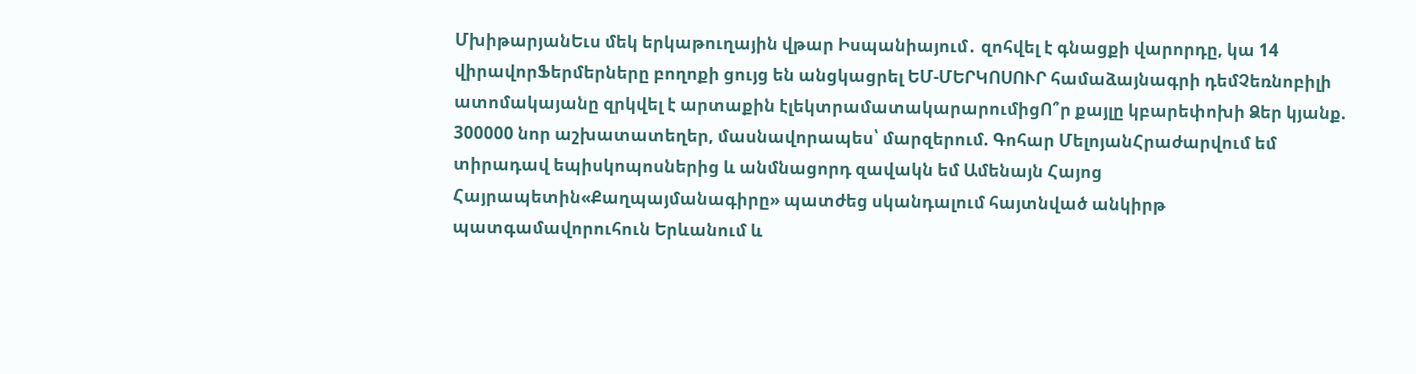ՄխիթարյանԵւս մեկ երկաթուղային վթար Իսպանիայում․ զոհվել է գնացքի վարորդը, կա 14 վիրավորՖերմերները բողոքի ցույց են անցկացրել ԵՄ-ՄԵՐԿՈՍՈՒՐ համաձայնագրի դեմՉեռնոբիլի ատոմակայանը զրկվել է արտաքին էլեկտրամատակարարումիցՈ՞ր քայլը կբարեփոխի Ձեր կյանք. 300000 նոր աշխատատեղեր, մասնավորապես՝ մարզերում. Գոհար ՄելոյանՀրաժարվում եմ տիրադավ եպիսկոպոսներից և անմնացորդ զավակն եմ Ամենայն Հայոց Հայրապետին«Քաղպայմանագիրը» պատժեց սկանդալում հայտնված անկիրթ պատգամավորուհուն Երևանում և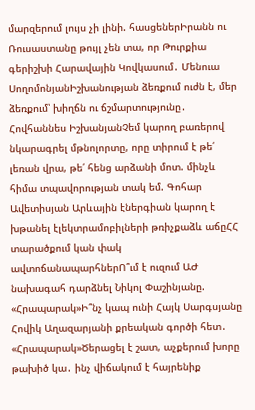մարզերում լույս չի լինի. հասցեներԻրանն ու Ռուսաստանը թույլ չեն տա, որ Թուրքիա գերիշխի Հարավային Կովկասում․ Մենուա ՍողոմոնյանԻշխանության ձեռքում ուժն է, մեր ձեռքում՝ խիղճն ու ճշմարտությունը․ Հովհաննես ԻշխանյանՉեմ կարող բառերով նկարագրել մթնոլորտը, որը տիրում է թե՛ լեռան վրա, թե՛ հենց արձանի մոտ. մինչև հիմա տպավորության տակ եմ. Գոհար Ավետիսյան Արևային էներգիան կարող է խթանել էլեկտրամոբիլների թռիչքաձև աճըՀՀ տարածքում կան փակ ավտոճանապարհներՈ՞ւմ է ուզում ԱԺ նախագահ դարձնել Նիկոլ Փաշինյանը. «Հրապարակ»Ի՞նչ կապ ունի Հայկ Սարգսյանը Հովիկ Աղազարյանի քրեական գործի հետ․ «Հրապարակ»Ծերացել է շատ, աչքերում խորը թախիծ կա․ ինչ վիճակում է հայրենիք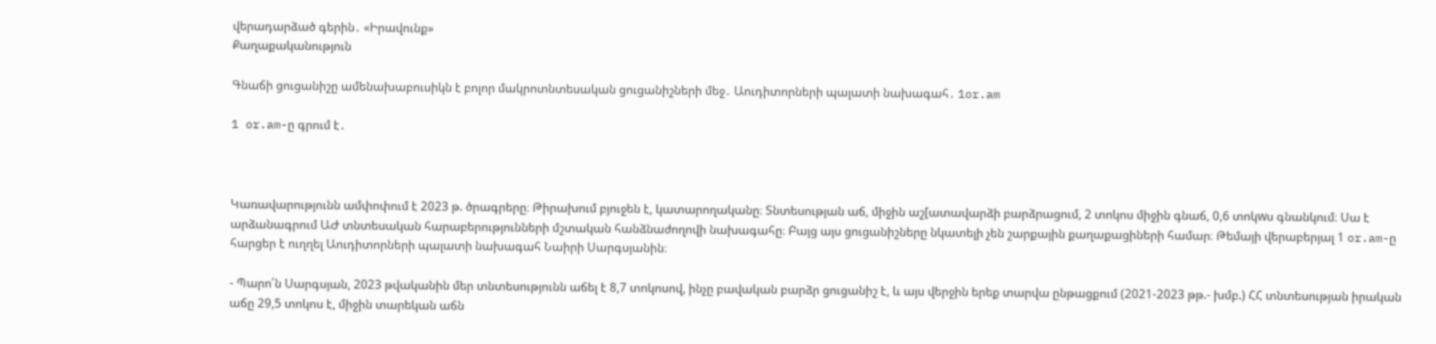վերադարձած գերին․ «Իրավունք»
Քաղաքականություն

Գնաճի ցուցանիշը ամենախաբուսիկն է բոլոր մակրոտնտեսական ցուցանիշների մեջ․ Աուդիտորների պալատի նախագահ․ 1or.am

1 or.am-ը գրում է․



Կառավարությունն ամփոփում է 2023 թ. ծրագրերը։ Թիրախում բյուջեն է, կատարողականը։ Տնտեսության աճ, միջին աշ[ատավարձի բարձրացում, 2 տոկոս միջին գնաճ, 0,6 տոկwս գնանկում։ Սա է արձանագրում ԱԺ տնտեսական հարաբերությունների մշտական հանձնաժողովի նախագահը։ Բայց այս ցուցանիշները նկատելի չեն շարքային քաղաքացիների համար։ Թեմայի վերաբերյալ 1 or.am-ը հարցեր է ուղղել Աուդիտորների պալատի նախագահ Նաիրի Սարգսյանին։

- Պարո՛ն Սարգսյան, 2023 թվականին մեր տնտեսությունն աճել է 8,7 տոկոսով, ինչը բավական բարձր ցուցանիշ է, և այս վերջին երեք տարվա ընթացքում (2021-2023 թթ.- խմբ.) ՀՀ տնտեսության իրական աճը 29,5 տոկոս է, միջին տարեկան աճն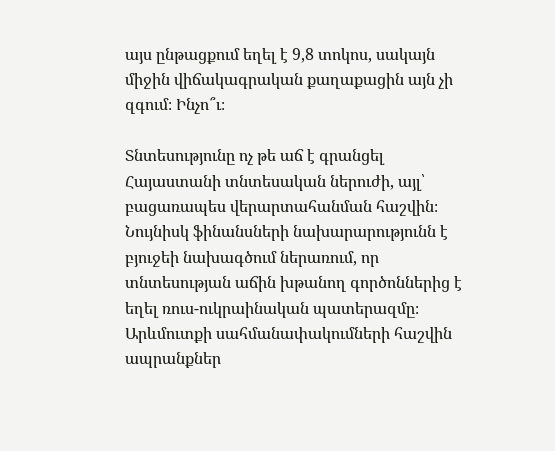այս ընթացքում եղել է 9,8 տոկոս, սակայն միջին վիճակագրական քաղաքացին այն չի զգում։ Ինչո՞ւ։

Տնտեսությունը ոչ թե աճ է գրանցել Հայաստանի տնտեսական ներուժի, այլ՝ բացառապես վերարտահանման հաշվին։ Նույնիսկ ֆինանսների նախարարությունն է բյուջեի նախագծում ներառում, որ տնտեսության աճին խթանող գործոններից է եղել ռուս-ուկրաինական պատերազմը։ Արևմուտքի սահմանափակումների հաշվին ապրանքներ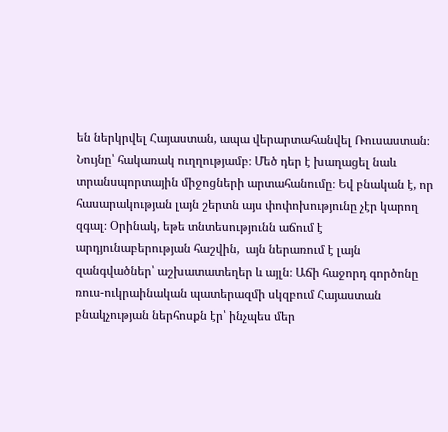են ներկրվել Հայաստան, ապա վերարտահանվել Ռուսաստան։ Նույնը՝ հակառակ ուղղությամբ։ Մեծ դեր է խաղացել նաև տրանսպորտային միջոցների արտահանումը։ Եվ բնական է, որ հասարակության լայն շերտն այս փոփոխությունը չէր կարող զգալ։ Օրինակ, եթե տնտեսությունն աճում է արդյունաբերության հաշվին,  այն ներառում է լայն զանգվածներ՝ աշխատատեղեր և այլն։ Աճի հաջորդ գործոնը ռուս-ուկրաինական պատերազմի սկզբում Հայաստան բնակչության ներհոսքն էր՝ ինչպես մեր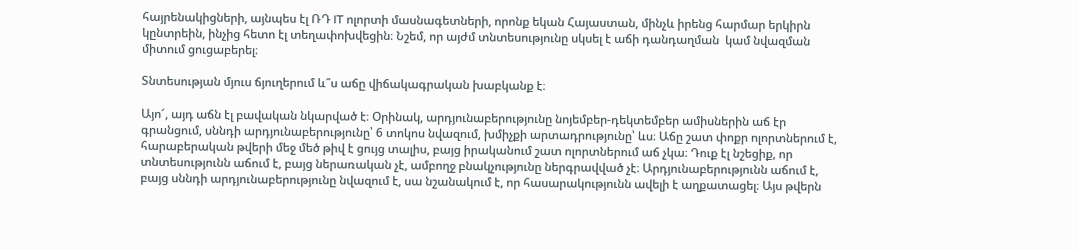հայրենակիցների, այնպես էլ ՌԴ IT ոլորտի մասնագետների, որոնք եկան Հայաստան, մինչև իրենց հարմար երկիրն կընտրեին, ինչից հետո էլ տեղափոխվեցին։ Նշեմ, որ այժմ տնտեսությունը սկսել է աճի դանդաղման  կամ նվազման միտում ցուցաբերել։

Տնտեսության մյուս ճյուղերում և՞ս աճը վիճակագրական խաբկանք է։

Այո՜, այդ աճն էլ բավական նկարված է։ Օրինակ, արդյունաբերությունը նոյեմբեր-դեկտեմբեր ամիսներին աճ էր գրանցում, սննդի արդյունաբերությունը՝ 6 տոկոս նվազում, խմիչքի արտադրությունը՝ ևս։ Աճը շատ փոքր ոլորտներում է, հարաբերական թվերի մեջ մեծ թիվ է ցույց տալիս, բայց իրականում շատ ոլորտներում աճ չկա։ Դուք էլ նշեցիք, որ տնտեսությունն աճում է, բայց ներառական չէ, ամբողջ բնակչությունը ներգրավված չէ։ Արդյունաբերությունն աճում է, բայց սննդի արդյունաբերությունը նվազում է, սա նշանակում է, որ հասարակությունն ավելի է աղքատացել։ Այս թվերն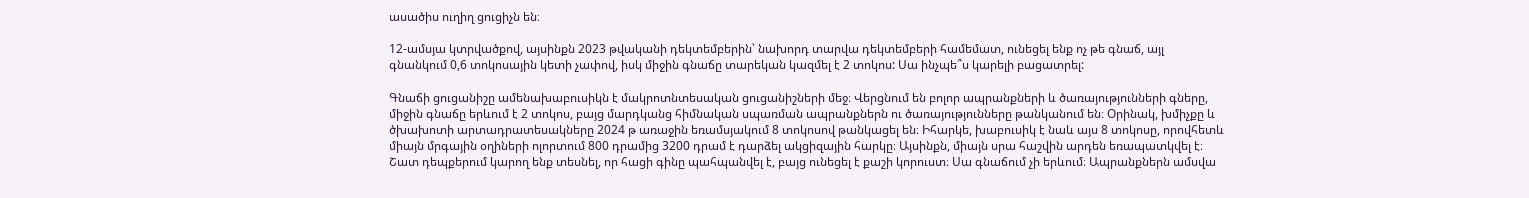ասածիս ուղիղ ցուցիչն են։

12-ամսյա կտրվածքով, այսինքն 2023 թվականի դեկտեմբերին՝ նախորդ տարվա դեկտեմբերի համեմատ, ունեցել ենք ոչ թե գնաճ, այլ գնանկում 0,6 տոկոսային կետի չափով, իսկ միջին գնաճը տարեկան կազմել է 2 տոկոս: Սա ինչպե՞ս կարելի բացատրել:

Գնաճի ցուցանիշը ամենախաբուսիկն է մակրոտնտեսական ցուցանիշների մեջ։ Վերցնում են բոլոր ապրանքների և ծառայությունների գները, միջին գնաճը երևում է 2 տոկոս, բայց մարդկանց հիմնական սպառման ապրանքներն ու ծառայությունները թանկանում են։ Օրինակ, խմիչքը և ծխախոտի արտադրատեսակները 2024 թ առաջին եռամսյակում 8 տոկոսով թանկացել են։ Իհարկե, խաբուսիկ է նաև այս 8 տոկոսը, որովհետև միայն մրգային օղիների ոլորտում 800 դրամից 3200 դրամ է դարձել ակցիզային հարկը։ Այսինքն, միայն սրա հաշվին արդեն եռապատկվել է։ Շատ դեպքերում կարող ենք տեսնել, որ հացի գինը պահպանվել է, բայց ունեցել է քաշի կորուստ։ Սա գնաճում չի երևում։ Ապրանքներն ամսվա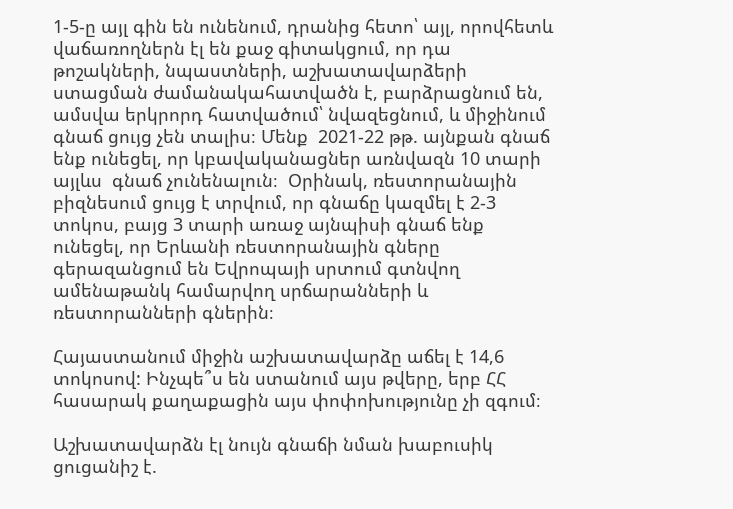1-5-ը այլ գին են ունենում, դրանից հետո՝ այլ, որովհետև վաճառողներն էլ են քաջ գիտակցում, որ դա թոշակների, նպաստների, աշխատավարձերի ստացման ժամանակահատվածն է, բարձրացնում են, ամսվա երկրորդ հատվածում՝ նվազեցնում, և միջինում գնաճ ցույց չեն տալիս։ Մենք  2021-22 թթ. այնքան գնաճ ենք ունեցել, որ կբավականացներ առնվազն 10 տարի այլևս  գնաճ չունենալուն։  Օրինակ, ռեստորանային բիզնեսում ցույց է տրվում, որ գնաճը կազմել է 2-3 տոկոս, բայց 3 տարի առաջ այնպիսի գնաճ ենք ունեցել, որ Երևանի ռեստորանային գները գերազանցում են Եվրոպայի սրտում գտնվող ամենաթանկ համարվող սրճարանների և ռեստորանների գներին։

Հայաստանում միջին աշխատավարձը աճել է 14,6 տոկոսով: Ինչպե՞ս են ստանում այս թվերը, երբ ՀՀ հասարակ քաղաքացին այս փոփոխությունը չի զգում։

Աշխատավարձն էլ նույն գնաճի նման խաբուսիկ ցուցանիշ է.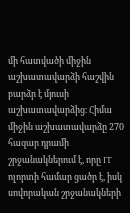մի հատվածի միջին աշխատավարձի հաշվին բարձր է մյուսի աշխատավարձից։ Հիմա միջին աշխատավարձը 270 հազար դրամի շրջանակներում է, որը IT ոլորտի համար ցածր է, իսկ սովորական շրջանակների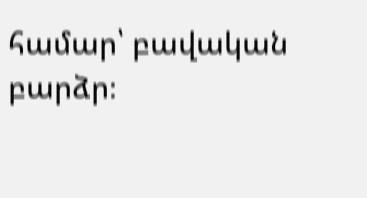համար՝ բավական բարձր։